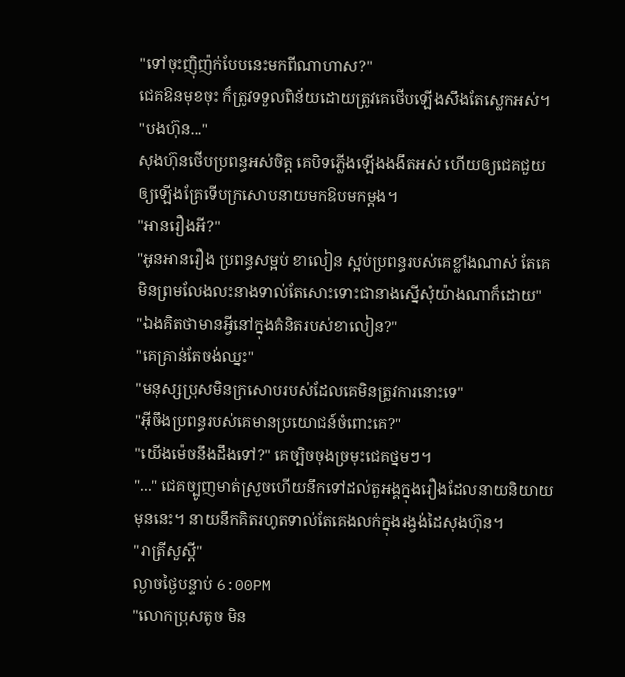"ទៅចុះញ៉ិញ៉ក់បែបនេះមកពីណាហាស?"
ជេគឱនមុខចុះ ក៏ត្រូវទទួលពិន័យដោយត្រូវគេថើបឡើងសឹងតែស្លេកអស់។
"បងហ៊ុន..."
សុងហ៊ុនថើបប្រពន្ធអស់ចិត្ត គេបិទភ្លើងឡើងងងឹតអស់ ហើយឲ្យជេគជួយឲ្យឡើងគ្រែទើបក្រសោបនាយមកឱបមកម្ដង។
"អានរឿងអី?"
"អូនអានរឿង ប្រពន្ធសម្អប់ ខាលៀន ស្អប់ប្រពន្ធរបស់គេខ្លាំងណាស់ តែគេមិនព្រមលែងលះនាងទាល់តែសោះទោះជានាងស្នើសុំយ៉ាងណាក៏ដោយ"
"ឯងគិតថាមានអ្វីនៅក្នុងគំនិតរបស់ខាលៀន?"
"គេគ្រាន់តែចង់ឈ្នះ"
"មនុស្សប្រុសមិនក្រសោបរបស់ដែលគេមិនត្រូវការនោះទេ"
"អ៊ីចឹងប្រពន្ធរបស់គេមានប្រយោជន៍ចំពោះគេ?"
"យើងម៉េចនឹងដឹងទៅ?" គេច្បិចចុងច្រមុះជេគថ្នមៗ។
"..." ជេគច្បូញមាត់ស្រួចហើយនឹកទៅដល់តួអង្គក្នុងរឿងដែលនាយនិយាយមុននេះ។ នាយនឹកគិតរហូតទាល់តែគេងលក់ក្នុងរង្វង់ដៃសុងហ៊ុន។
"រាត្រីសួស្ដី"
ល្ងាចថ្ងៃបន្ទាប់ 6:00PM
"លោកប្រុសតូច មិន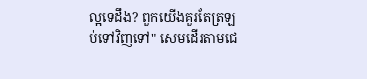ល្អទេដឹង? ពួកយើងគួរតែត្រឡប់ទៅវិញទៅ" សេមដើរតាមជេ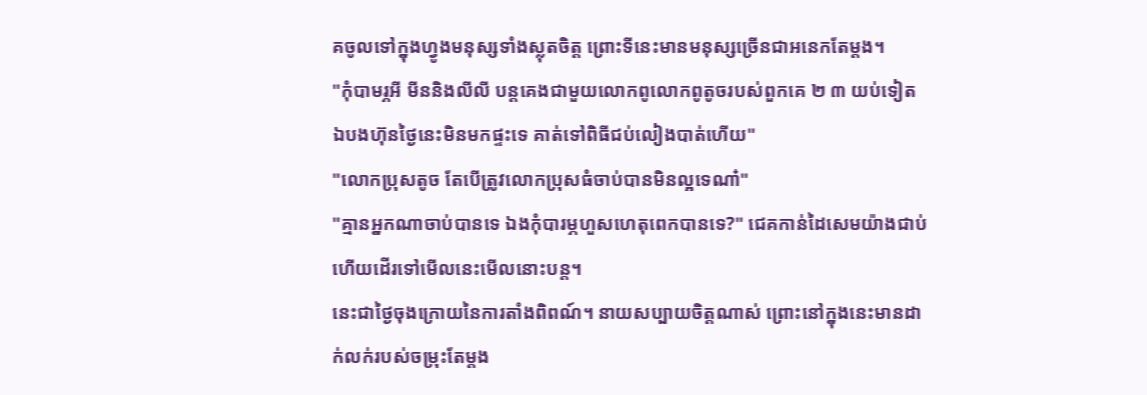គចូលទៅក្នុងហ្វូងមនុស្សទាំងស្លុតចិត្ត ព្រោះទីនេះមានមនុស្សច្រើនជាអនេកតែម្ដង។
"កុំបាមរ្ភអី មីននិងលីលី បន្តគេងជាមួយលោកពូលោកពូតូចរបស់ពួកគេ ២ ៣ យប់ទៀត ឯបងហ៊ុនថ្ងៃនេះមិនមកផ្ទះទេ គាត់ទៅពិធីជប់លៀងបាត់ហើយ"
"លោកប្រុសតូច តែបើត្រូវលោកប្រុសធំចាប់បានមិនល្អទេណា៎"
"គ្មានអ្នកណាចាប់បានទេ ឯងកុំបារម្ភហួសហេតុពេកបានទេ?" ជេគកាន់ដៃសេមយ៉ាងជាប់ហើយដើរទៅមើលនេះមើលនោះបន្ត។
នេះជាថ្ងៃចុងក្រោយនៃការតាំងពិពណ៍។ នាយសប្បាយចិត្តណាស់ ព្រោះនៅក្នុងនេះមានដាក់លក់របស់ចម្រុះតែម្ដង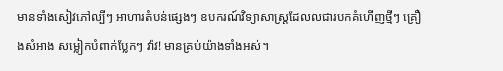មានទាំងសៀវភៅល្បីៗ អាហារតំបន់ផ្សេងៗ ឧបករណ៍វិទ្យាសាស្ត្រដែលលជារបកគំហើញថ្មីៗ គ្រឿងសំអាង សម្លៀកបំពាក់ប្លែកៗ វ៉ាវ! មានគ្រប់យ៉ាងទាំងអស់។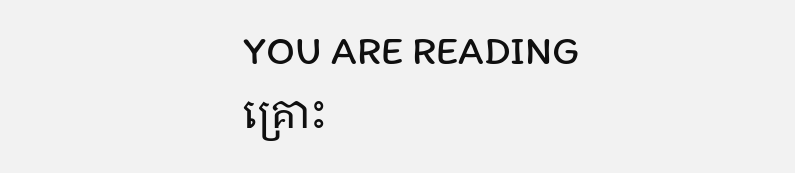YOU ARE READING
គ្រោះ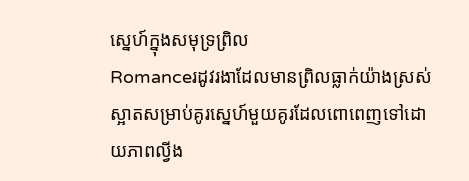ស្នេហ៍ក្នុងសមុទ្រព្រិល
Romanceរដូវរងាដែលមានព្រិលធ្លាក់យ៉ាងស្រស់ស្អាតសម្រាប់គូរស្នេហ៍មួយគូរដែលពោពេញទៅដោយភាពល្វីង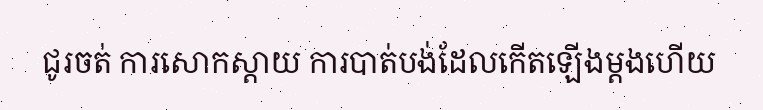ជូរចត់ ការសោកស្ដាយ ការបាត់បង់ដែលកើតឡើងម្ដងហើយ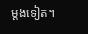ម្ដងទៀត។